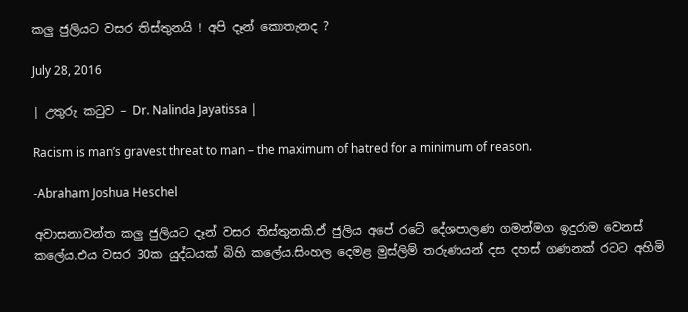කලු ජුලියට වසර තිස්තුනයි ! අපි දෑන් කොතැනද ?

July 28, 2016

| උතුරු කටුව – Dr. Nalinda Jayatissa |

Racism is man’s gravest threat to man – the maximum of hatred for a minimum of reason.

-Abraham Joshua Heschel

අවාසනාවන්ත කලු ජුලියට දෑන් වසර තිස්තුනකි.ඒ ජුලිය අපේ රටේ දේශපාලණ ගමන්මග ඉදුරාම වෙනස් කලේය.එය වසර 30ක යුද්ධයක් බිහි කලේය.සිංහල දෙමළ මුස්ලිම් තරුණයන් දස දහස් ගණනක් රටට අහිමි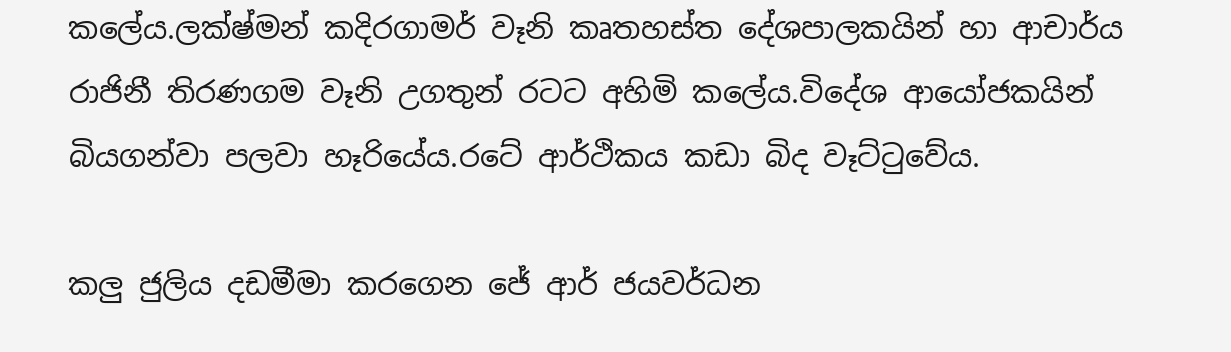කලේය.ලක්ෂ්මන් කදිරගාමර් වෑනි කෘතහස්ත දේශපාලකයින් හා ආචාර්ය රාජිනී තිරණගම වෑනි උගතුන් රටට අහිමි කලේය.විදේශ ආයෝජකයින් බියගන්වා පලවා හෑරියේය.රටේ ආර්ථිකය කඩා බිද වෑට්ටුවේය.

කලු ජුලිය දඩමීමා කරගෙන ජේ ආර් ජයවර්ධන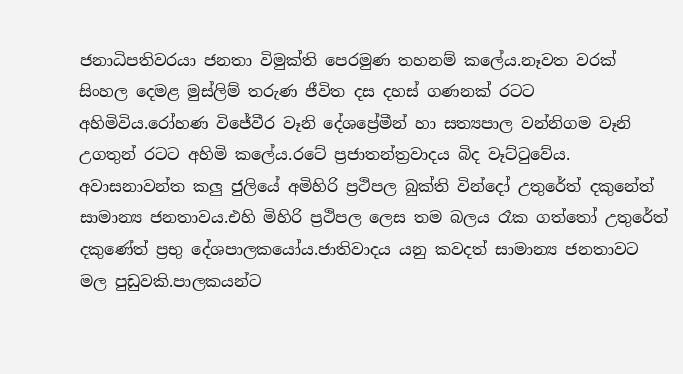ජනාධිපතිවරයා ජනතා විමුක්ති පෙරමුණ තහනම් කලේය.නෑවත වරක් සිංහල දෙමළ මුස්ලිම් තරුණ ජීවිත දස දහස් ගණනක් රටට අහිමිවිය.රෝහණ විජේවීර වෑනි දේශප්‍රේමීන් හා සත්‍යපාල වන්නිගම වෑනි උගතුන් රටට අහිමි කලේය.රටේ ප්‍රජාතන්ත්‍රවාදය බිද වෑට්ටුවේය.
අවාසනාවන්ත කලු ජුලියේ අමිහිරි ප්‍රථිපල බුක්ති වින්දෝ උතුරේත් දකුනේත් සාමාන්‍ය ජනතාවය.එහි මිහිරි ප්‍රථිපල ලෙස තම බලය රෑක ගත්තෝ උතුරේත් දකුණේත් ප්‍රභු දේශපාලකයෝය.ජාතිවාදය යනු කවදත් සාමාන්‍ය ජනතාවට මල පුඩුවකි.පාලකයන්ට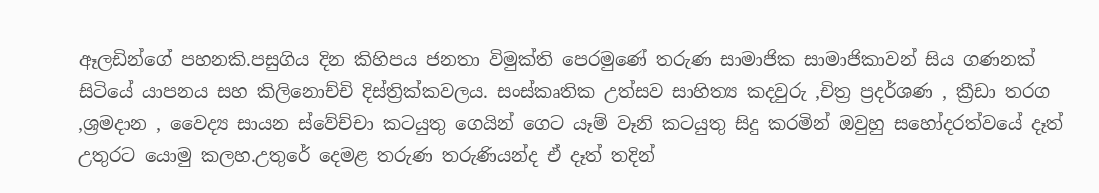ඈලඩින්ගේ පහනකි.පසුගිය දින කිහිපය ජනතා විමුක්ති පෙරමුණේ තරුණ සාමාජික සාමාජිකාවන් සිය ගණනක් සිටියේ යාපනය සහ කිලිනොච්චි දිස්ත්‍රික්කවලය. සංස්කෘතික උත්සව සාහිත්‍ය කදවුරු ,චිත්‍ර ප්‍රදර්ශණ , ක්‍රීඩා තරග ,ශ්‍රමදාන , වෛද්‍ය සායන ස්වේච්චා කටයුතු ගෙයින් ගෙට යෑම් වෑනි කටයුතු සිදු කරමින් ඔවුහු සහෝදරත්වයේ දෑත් උතුරට යොමු කලහ.උතුරේ දෙමළ තරුණ තරුණියන්ද ඒ දෑත් තදින්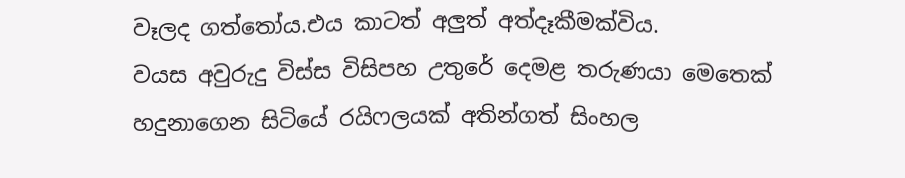වෑලද ගත්තෝය.එය කාටත් අලුත් අත්දෑකීමක්විය.
වයස අවුරුදු විස්ස විසිපහ උතුරේ දෙමළ තරුණයා මෙතෙක් හදුනාගෙන සිටියේ රයිෆලයක් අතින්ගත් සිංහල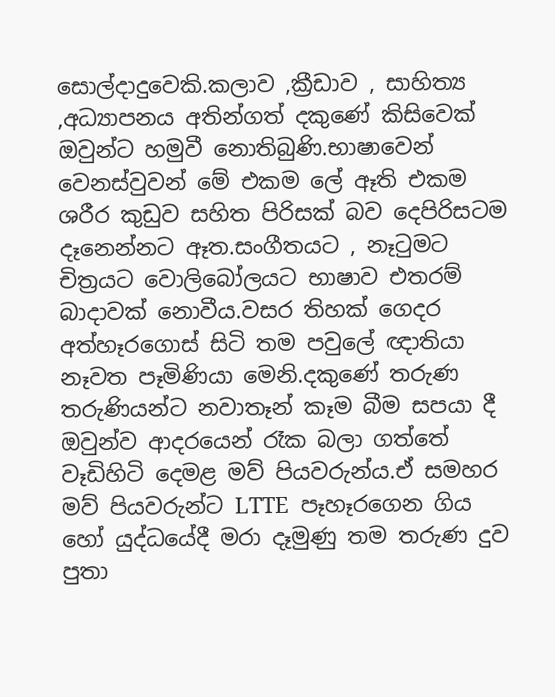සොල්දාදුවෙකි.කලාව ,ක්‍රීඩාව , සාහිත්‍ය ,අධ්‍යාපනය අතින්ගත් දකුණේ කිසිවෙක් ඔවුන්ට හමුවී නොතිබුණි.භාෂාවෙන් වෙනස්වුවන් මේ එකම ලේ ඈති එකම ශරීර කුඩුව සහිත පිරිසක් බව දෙපිරිසටම දෑනෙන්නට ඈත.සංගීතයට , නෑටුමට චිත්‍රයට වොලිබෝලයට භාෂාව එතරම් බාදාවක් නොවීය.වසර තිහක් ගෙදර අත්හෑරගොස් සිටි තම පවුලේ ඥාතියා නෑවත පෑමිණියා මෙනි.දකුණේ තරුණ තරුණියන්ට නවාතෑන් කෑම බීම සපයා දී ඔවුන්ව ආදරයෙන් රෑක බලා ගත්තේ වෑඩිහිටි දෙමළ මව් පියවරුන්ය.ඒ සමහර මව් පියවරුන්ට LTTE  පෑහෑරගෙන ගිය හෝ යුද්ධයේදී මරා දෑමුණු තම තරුණ දුව පුතා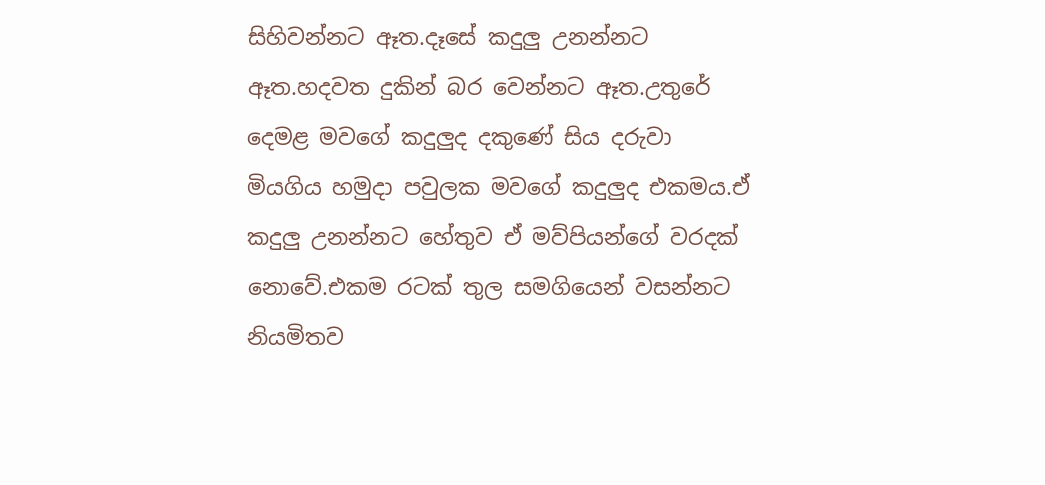සිහිවන්නට ඈත.දෑසේ කදුලු උනන්නට ඈත.හදවත දුකින් බර වෙන්නට ඈත.උතුරේ දෙමළ මවගේ කදුලුද දකුණේ සිය දරුවා මියගිය හමුදා පවුලක මවගේ කදුලුද එකමය.ඒ කදුලු උනන්නට හේතුව ඒ මව්පියන්ගේ වරදක් නොවේ.එකම රටක් තුල සමගියෙන් වසන්නට නියමිතව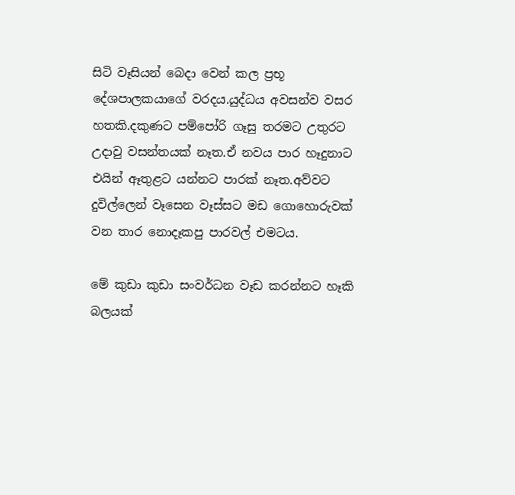සිටි වෑසියන් බෙදා වෙන් කල ප්‍රභූ දේශපාලකයාගේ වරදය.යුද්ධය අවසන්ව වසර හතකි.දකුණට පම්පෝරි ගෑසු තරමට උතුරට උදාවු වසන්තයක් නෑත.ඒ නවය පාර හෑදුනාට එයින් ඈතුළට යන්නට පාරක් නෑත.අව්වට දුවිල්ලෙන් වෑසෙන වෑස්සට මඩ ගොහොරුවක් වන තාර නොදෑකපු පාරවල් එමටය.

මේ කුඩා කුඩා සංවර්ධන වෑඩ කරන්නට හෑකි බලයක්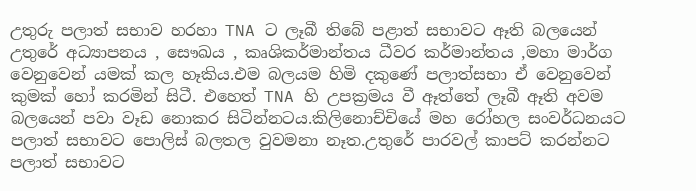උතුරු පලාත් සභාව හරහා TNA ට ලෑබී තිබේ පළාත් සභාවට ඈති බලයෙන් උතුරේ අධ්‍යාපනය , සෞඛය , කෘශිකර්මාන්තය ධීවර කර්මාන්තය ,මහා මාර්ග වෙනුවෙන් යමක් කල හෑකිය.එම බලයම හිමි දකුණේ පලාත්සභා ඒ වෙනුවෙන් කුමක් හෝ කරමින් සිටී. එහෙත් TNA හි උපක්‍රමය වී ඈත්තේ ලෑබී ඈති අවම බලයෙන් පවා වෑඩ නොකර සිටින්නටය.කිලිනොච්චියේ මහ රෝහල සංවර්ධනයට පලාත් සභාවට පොලිස් බලතල වුවමනා නෑත.උතුරේ පාරවල් කාපට් කරන්නට පලාත් සභාවට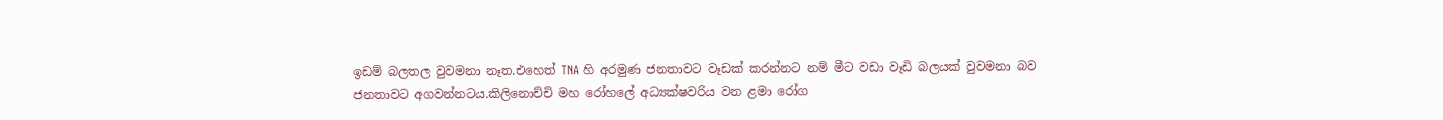ඉඩම් බලතල වුවමනා නෑත.එහෙත් TNA හි අරමුණ ජනතාවට වෑඩක් කරන්නට නම් මීට වඩා වෑඩි බලයක් වුවමනා බව ජනතාවට අගවන්නටය.කිලිනොච්චි මහ රෝහලේ අධ්‍යක්ෂවරිය වන ළමා රෝග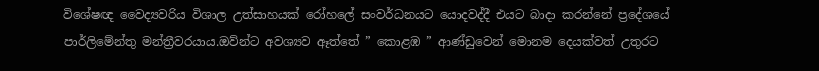විශේෂඥ වෛද්‍යවරිය විශාල උත්සාහයක් රෝහලේ සංවර්ධනයට යොදවද්දී එයට බාදා කරන්නේ ප්‍රදේශයේ පාර්ලිමේන්තු මන්ත්‍රීවරයාය.ඔව්න්ට අවශ්‍යව ඈත්තේ ” කොළඹ ” ආණ්ඩුවෙන් මොනම දෙයක්වත් උතුරට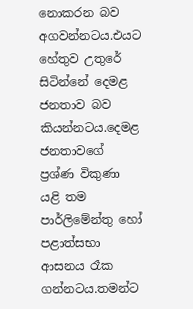නොකරන බව අගවන්නටය.එයට හේතුව උතුරේ සිටින්නේ දෙමළ ජනතාව බව කියන්නටය.දෙමළ ජනතාවගේ ප්‍රශ්ණ විකුණා යළි තම පාර්ලිමේන්තු හෝ පළාත්සභා ආසනය රෑක ගන්නටය.තමන්ට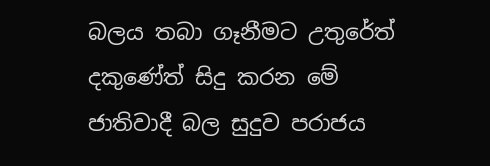බලය තබා ගෑනීමට උතුරේත් දකුණේත් සිදු කරන මේ ජාතිවාදී බල සුදුව පරාජය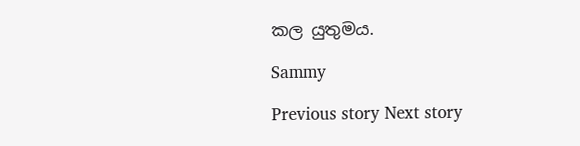කල යුතුමය.

Sammy

Previous story Next story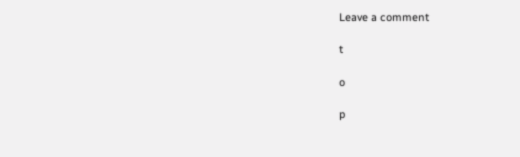Leave a comment

t

o

p